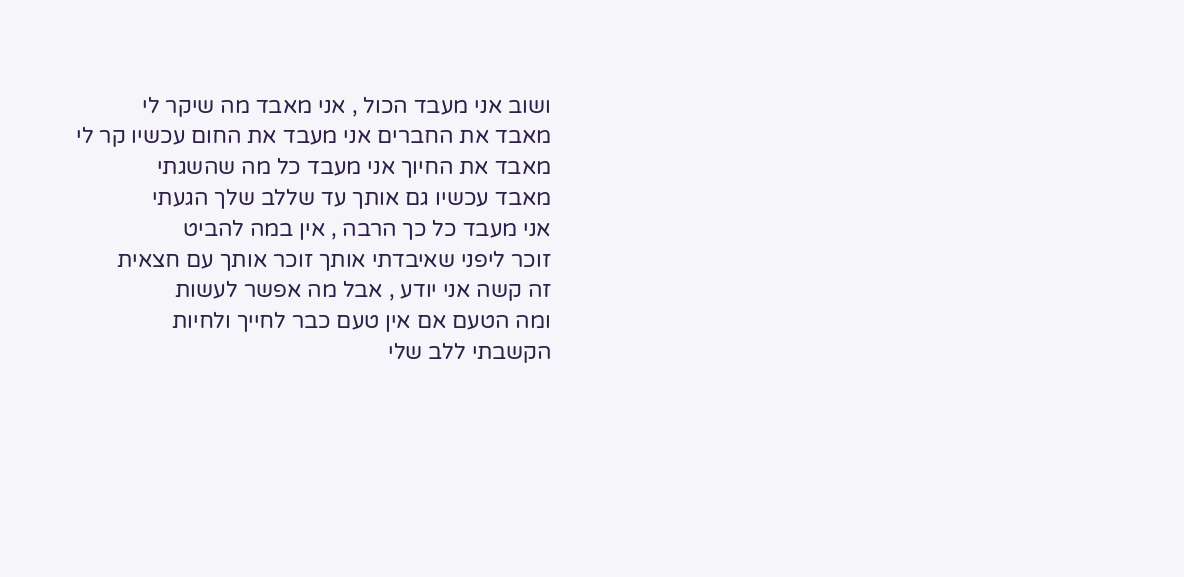ושוב אני מעבד הכול , אני מאבד מה שיקר לי
מאבד את החברים אני מעבד את החום עכשיו קר לי
מאבד את החיוך אני מעבד כל מה שהשגתי
מאבד עכשיו גם אותך עד שללב שלך הגעתי
אני מעבד כל כך הרבה , אין במה להביט
זוכר ליפני שאיבדתי אותך זוכר אותך עם חצאית
זה קשה אני יודע , אבל מה אפשר לעשות
ומה הטעם אם אין טעם כבר לחייך ולחיות
הקשבתי ללב שלי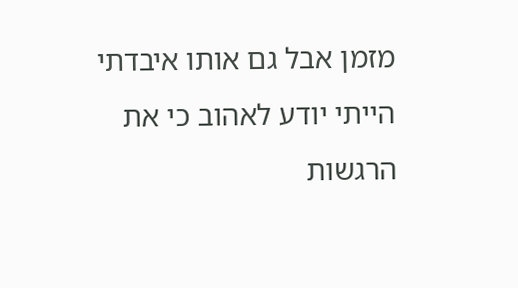מזמן אבל גם אותו איבדתי
הייתי יודע לאהוב כי את הרגשות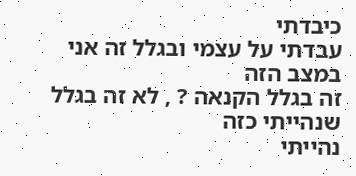כיבדתי
עבדתי על עצמי ובגלל זה אני במצב הזה
זה בגלל הקנאה ? , לא זה בגלל שנהייתי כזה
נהייתי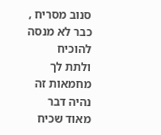סנוב מסריח , כבר לא מנסה להוכיח
ולתת לך מחמאות זה נהיה דבר מאוד שכיח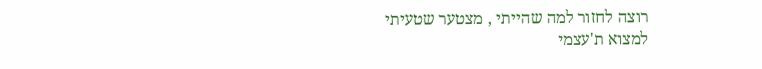רוצה לחזור למה שהייתי , מצטער שטעיתי
למצוא ת'עצמי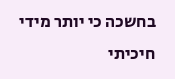בחשכה כי יותר מידי חיכיתי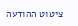ציטוט ההודעה